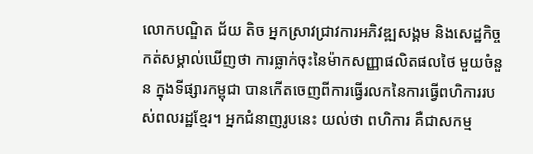លោកបណ្ឌិត ជ័យ តិច អ្នកស្រាវជ្រាវការអភិវឌ្ឍសង្គម និងសេដ្ឋកិច្ច កត់សម្គាល់ឃើញថា ការធ្លាក់ចុះនៃម៉ាកសញ្ញាផលិតផលថៃ មួយចំនួន ក្នុងទីផ្សារកម្ពុជា បានកើតចេញពីការធ្វើរលកនៃការធ្វើពហិការរបស់ពលរដ្ឋខ្មែរ។ អ្នកជំនាញរូបនេះ យល់ថា ពហិការ គឺជាសកម្ម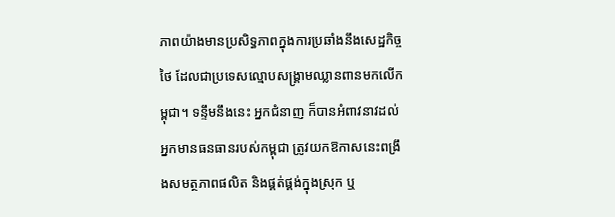ភាពយ៉ាងមានប្រសិទ្ធភាពក្នុងការប្រឆាំងនឹងសេដ្ឋកិច្ចថៃ ដែលជាប្រទេសល្មោបសង្គ្រាមឈ្លានពានមកលើកម្ពុជា។ ទន្ទឹមនឹងនេះ អ្នកជំនាញ ក៏បានអំពាវនាវដល់អ្នកមានធនធានរបស់កម្ពុជា ត្រូវយកឱកាសនេះពង្រឹងសមត្ថភាពផលិត និងផ្គត់ផ្គង់ក្នុងស្រុក ឬ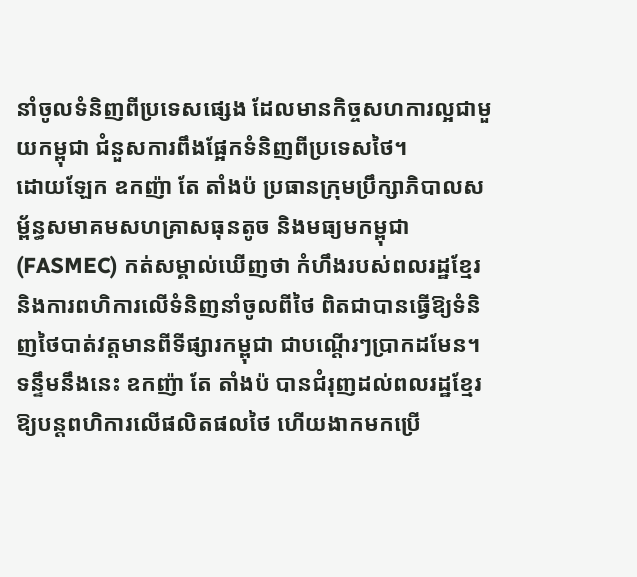នាំចូលទំនិញពីប្រទេសផ្សេង ដែលមានកិច្ចសហការល្អជាមួយកម្ពុជា ជំនួសការពឹងផ្អែកទំនិញពីប្រទេសថៃ។
ដោយឡែក ឧកញ៉ា តែ តាំងប៉ ប្រធានក្រុមប្រឹក្សាភិបាលសម្ព័ន្ធសមាគមសហគ្រាសធុនតូច និងមធ្យមកម្ពុជា (FASMEC) កត់សម្គាល់ឃើញថា កំហឹងរបស់ពលរដ្ឋខ្មែរ និងការពហិការលើទំនិញនាំចូលពីថៃ ពិតជាបានធ្វើឱ្យទំនិញថៃបាត់វត្តមានពីទីផ្សារកម្ពុជា ជាបណ្ដើរៗប្រាកដមែន។ ទន្ទឹមនឹងនេះ ឧកញ៉ា តែ តាំងប៉ បានជំរុញដល់ពលរដ្ឋខ្មែរឱ្យបន្តពហិការលើផលិតផលថៃ ហើយងាកមកប្រើ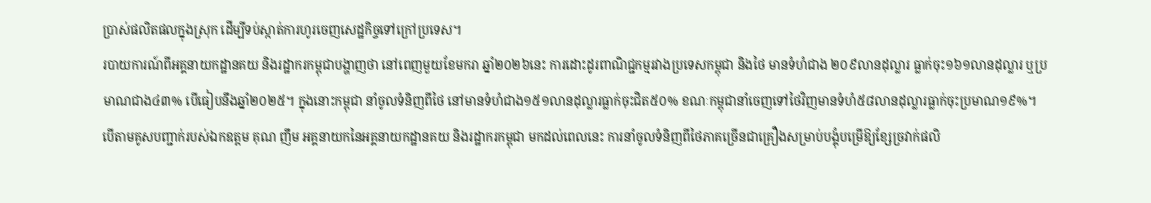ប្រាស់ផលិតផលក្នុងស្រុក ដើម្បីទប់ស្កាត់ការហូរចេញសេដ្ឋកិច្ចទៅក្រៅប្រទេស។
របាយការណ៍ពីអគ្គនាយកដ្ឋានគយ និងរដ្ឋាករកម្ពុជាបង្ហាញថា នៅពេញមួយខែមករា ឆ្នាំ២០២៦នេះ ការដោះដូរពាណិជ្ជកម្មរវាងប្រទេសកម្ពុជា និងថៃ មានទំហំជាង ២០៩លានដុល្លារ ធ្លាក់ចុះ១៦១លានដុល្លារ ឬប្រមាណជាង៤៣% បើធៀបនឹងឆ្នាំ២០២៥។ ក្នុងនោះកម្ពុជា នាំចូលទំនិញពីថៃ នៅមានទំហំជាង១៥១លានដុល្លារធ្លាក់ចុះជិត៥០% ខណៈកម្ពុជានាំចេញទៅថៃវិញមានទំហំ៥៨លានដុល្លារធ្លាក់ចុះប្រមាណ១៩%។
បើតាមគូសបញ្ជាក់របស់ឯកឧត្តម គុណ ញឹម អគ្គនាយកនៃអគ្គនាយកដ្ឋានគយ និងរដ្ឋាករកម្ពុជា មកដល់ពេលនេះ ការនាំចូលទំនិញពីថៃភាគច្រើនជាគ្រឿងសម្រាប់បង្គុំបម្រើឱ្យខ្សែច្រវាក់ផលិ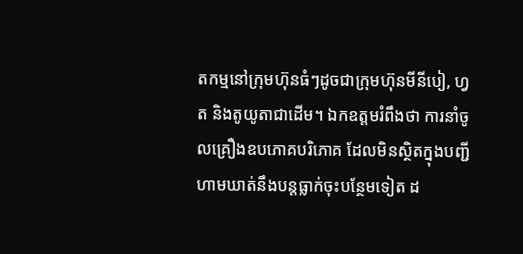តកម្មនៅក្រុមហ៊ុនធំៗដូចជាក្រុមហ៊ុនមីនីបៀ, ហ្វត និងតូយូតាជាដើម។ ឯកឧត្តមរំពឹងថា ការនាំចូលគ្រឿងឧបភោគបរិភោគ ដែលមិនស្ថិតក្នុងបញ្ជីហាមឃាត់នឹងបន្តធ្លាក់ចុះបន្ថែមទៀត ដ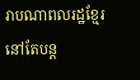រាបណាពលរដ្ឋខ្មែរនៅតែបន្ត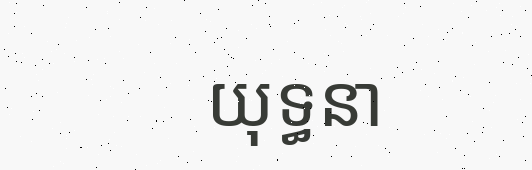យុទ្ធនា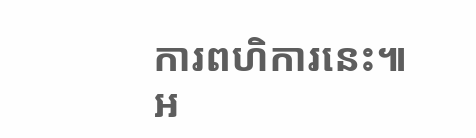ការពហិការនេះ៕
អ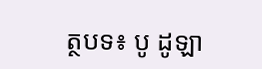ត្ថបទ៖ បូ ដូឡា